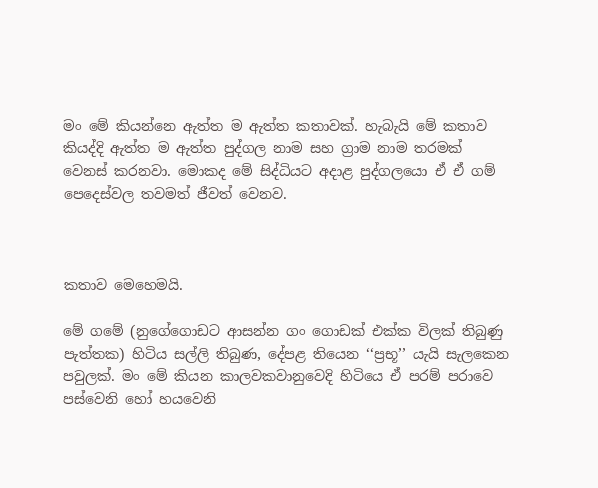මං මේ කියන්නෙ ඇත්ත ම ඇත්ත කතාවක්. හැබැයි මේ කතාව කියද්දි ඇත්ත ම ඇත්ත පුද්ගල නාම සහ ග්‍රාම නාම තරමක් වෙනස් කරනවා. මොකද මේ සිද්ධියට අදාළ පුද්ගලයො ඒ ඒ ගම් පෙදෙස්වල තවමත් ජීවත් වෙනව.



කතාව මෙහෙමයි.

මේ ගමේ (නුගේගොඩට ආසන්න ගං ගොඩක් එක්ක විලක් තිබුණු පැත්තක) හිටිය සල්ලි තිබුණ, දේපළ තියෙන ‘‘ප්‍රභූ’’ යැයි සැලකෙන පවුලක්. මං මේ කියන කාලවකවානුවෙදි හිටියෙ ඒ පරම් පරාවෙ පස්වෙනි හෝ හයවෙනි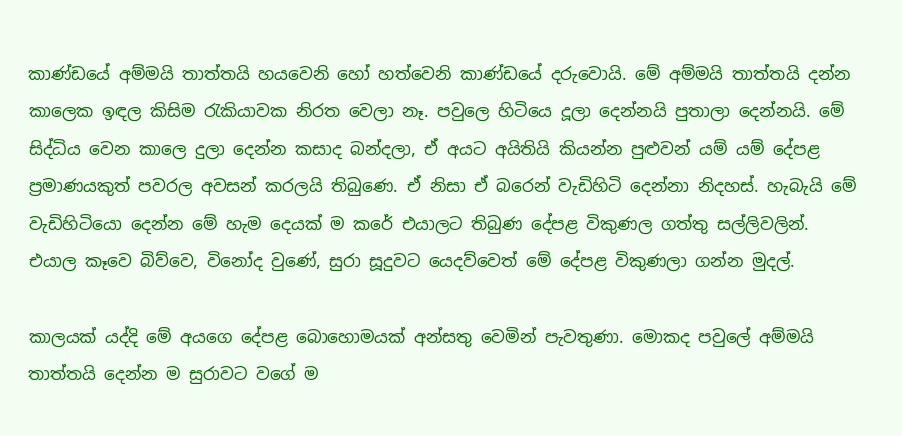කාණ්ඩයේ අම්මයි තාත්තයි හයවෙනි හෝ හත්වෙනි කාණ්ඩයේ දරුවොයි. මේ අම්මයි තාත්තයි දන්න කාලෙක ඉඳල කිසිම රැකියාවක නිරත වෙලා නෑ. පවුලෙ හිටියෙ දූලා දෙන්නයි පුතාලා දෙන්නයි. මේ සිද්ධිය වෙන කාලෙ දුලා දෙන්න කසාද බන්දලා, ඒ අයට අයිතියි කියන්න පුළුවන් යම් යම් දේපළ ප්‍රමාණයකුත් පවරල අවසන් කරලයි තිබුණෙ. ඒ නිසා ඒ බරෙන් වැඩිහිටි දෙන්නා නිදහස්. හැබැයි මේ වැඩිහිටියො දෙන්න මේ හැම දෙයක් ම කරේ එයාලට තිබුණ දේපළ විකුණල ගත්තු සල්ලිවලින්. එයාල කෑවෙ බිව්වෙ, විනෝද වුණේ, සුරා සූදුවට යෙදව්වෙත් මේ දේපළ විකුණලා ගන්න මුදල්.

කාලයක් යද්දි මේ අයගෙ දේපළ බොහොමයක් අන්සතු වෙමින් පැවතුණා. මොකද පවුලේ අම්මයි තාත්තයි දෙන්න ම සුරාවට වගේ ම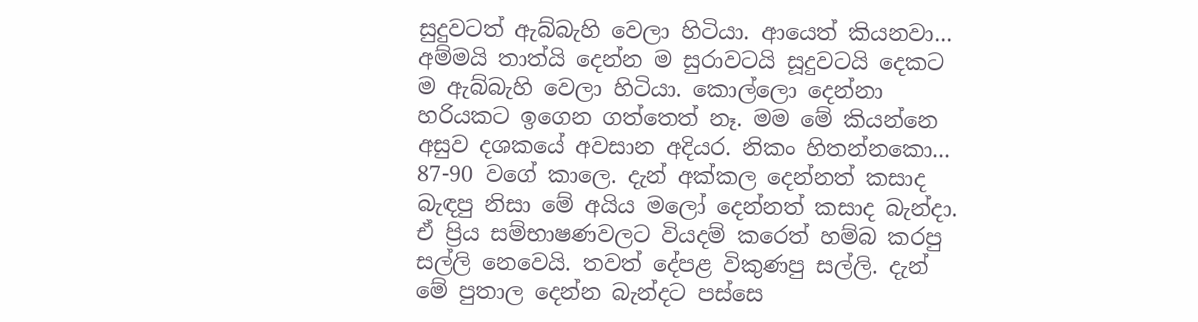සුදුවටත් ඇබ්බැහි වෙලා හිටියා. ආයෙත් කියනවා... අම්මයි තාත්යි දෙන්න ම සුරාවටයි සූදුවටයි දෙකට ම ඇබ්බැහි වෙලා හිටියා. කොල්ලො දෙන්නා හරියකට ඉගෙන ගත්තෙත් නෑ. මම මේ කියන්නෙ අසුව දශකයේ අවසාන අදියර. නිකං හිතන්නකො... 87-90 වගේ කාලෙ. දැන් අක්කල දෙන්නත් කසාද බැඳපු නිසා මේ අයිය මලෝ දෙන්නත් කසාද බැන්දා. ඒ ප්‍රිය සම්භාෂණවලට වියදම් කරෙත් හම්බ කරපු සල්ලි නෙවෙයි. තවත් දේපළ විකුණපු සල්ලි. දැන් මේ පුතාල දෙන්න බැන්දට පස්සෙ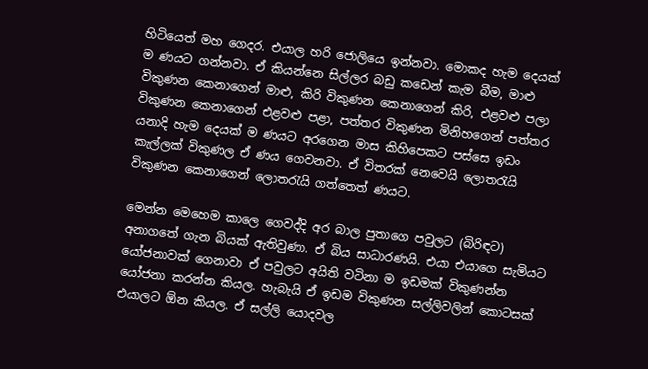හිටියෙත් මහ ගෙදර. එයාල හරි ජොලියෙ ඉන්නවා. මොකද හැම දෙයක් ම ණයට ගන්නවා. ඒ කියන්නෙ සිල්ලර බඩු කඩෙන් කැම බීම, මාළු විකුණන කෙනාගෙන් මාළු, කිරි විකුණන කෙනාගෙන් කිරි, එළවළු පලා විකුණන කෙනාගෙන් එළවළු පළා, පත්තර විකුණන මිනිහගෙන් පත්තර යනාදි හැම දෙයක් ම ණයට අරගෙන මාස කිහිපෙකට පස්සෙ ඉඩං කැල්ලක් විකුණල ඒ ණය ගෙවනවා. ඒ විතරක් නෙවෙයි ලොතරැයි විකුණන කෙනාගෙන් ලොතරැයි ගත්තෙත් ණයට.

මෙන්න මෙහෙම කාලෙ ගෙවද්දි අර බාල පුතාගෙ පවුලට (බිරිඳට) අනාගතේ ගැන බියක් ඇතිවුණා. ඒ බිය සාධාරණයි. එයා එයාගෙ සැමියට යෝජනාවක් ගෙනාවා ඒ පවුලට අයිති වටිනා ම ඉඩමක් විකුණන්න යෝජනා කරන්න කියල. හැබැයි ඒ ඉඩම විකුණන සල්ලිවලින් කොටසක් එයාලට ඕන කියල. ඒ සල්ලි යොදවල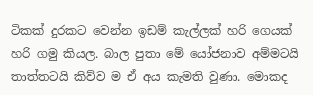ටිකක් දුරකට වෙන්න ඉඩම් කැල්ලක් හරි ගෙයක් හරි ගමු කියල. බාල පුතා මේ යෝජනාව අම්මටයි තාත්තටයි කිව්ව ම ඒ අය කැමති වුණා. මොකද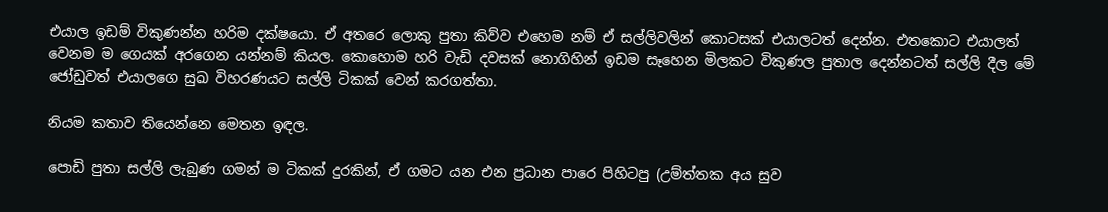එයාල ඉඩම් විකුණන්න හරිම දක්ෂයො. ඒ අතරෙ ලොකු පුතා කිව්ව එහෙම නම් ඒ සල්ලිවලින් කොටසක් එයාලටත් දෙන්න. එතකොට එයාලත් වෙනම ම ගෙයක් අරගෙන යන්නම් කියල. කොහොම හරි වැඩි දවසක් නොගිහින් ඉඩම සෑහෙන මිලකට විකුණල පුතාල දෙන්නටත් සල්ලි දීල මේ ජෝඩුවත් එයාලගෙ සුඛ විහරණයට සල්ලි ටිකක් වෙන් කරගත්තා.

නියම කතාව තියෙන්නෙ මෙතන ඉඳල.

පොඩි පුතා සල්ලි ලැබුණ ගමන් ම ටිකක් දුරකින්, ඒ ගමට යන එන ප්‍රධාන පාරෙ පිහිටපු (උම්ත්තක අය සුව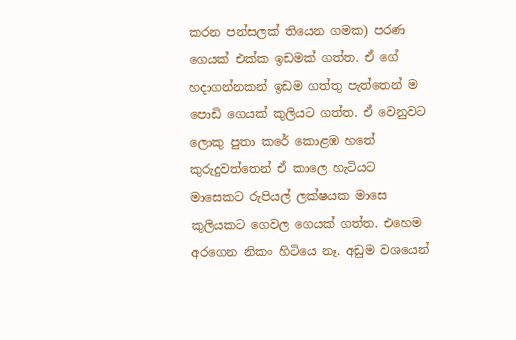කරන පන්සලක් තියෙන ගමක) පරණ ගෙයක් එක්ක ඉඩමක් ගත්ත. ඒ ගේ හදාගන්නකන් ඉඩම ගත්තු පැත්තෙන් ම පොඩි ගෙයක් කුලියට ගත්ත. ඒ වෙනුවට ලොකු පුතා කරේ කොළඹ හතේ කුරුදුවත්තෙන් ඒ කාලෙ හැටියට මාසෙකට රුපියල් ලක්ෂයක මාසෙ කුලියකට ගෙවල ගෙයක් ගත්ත. එහෙම අරගෙන නිකං හිටියෙ නෑ. අඩුම වශයෙන්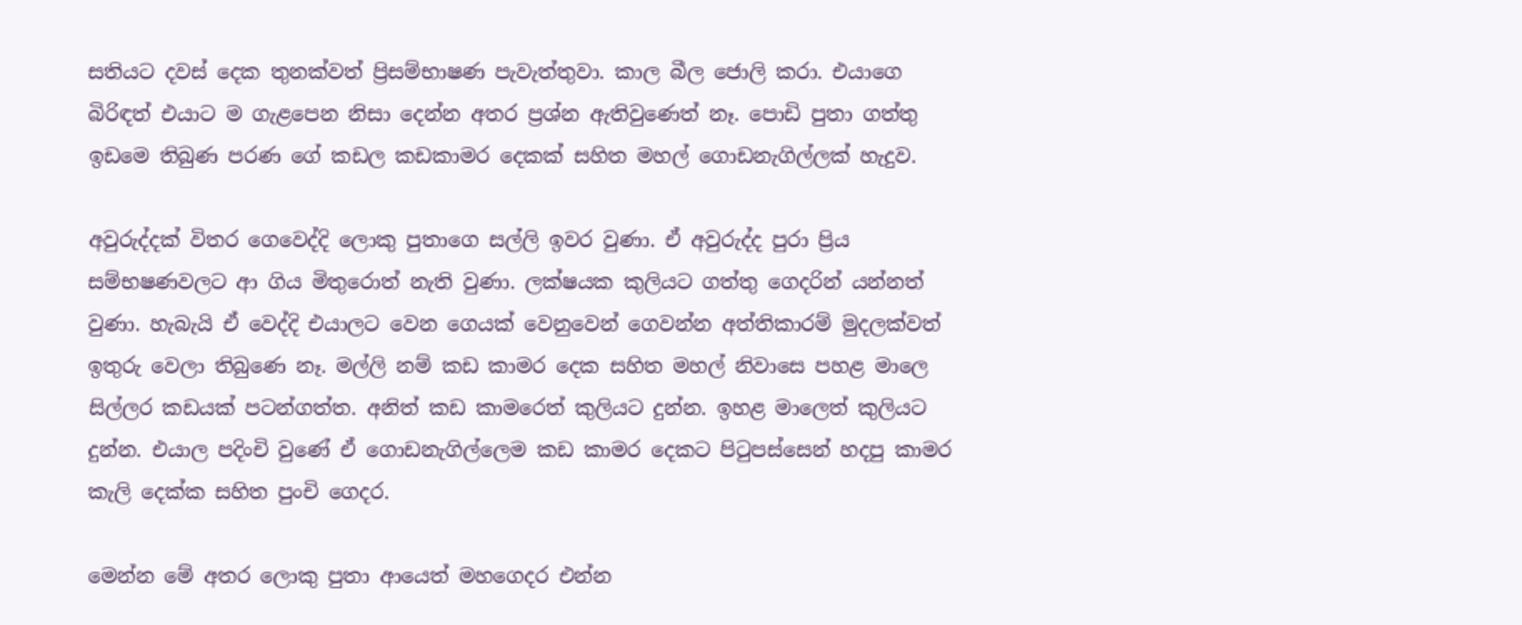සතියට දවස් දෙක තුනක්වත් ප්‍රිසම්භාෂණ පැවැත්තුවා. කාල බීල ජොලි කරා. එයාගෙ බිරිඳත් එයාට ම ගැළපෙන නිසා දෙන්න අතර ප්‍රශ්න ඇතිවුණෙත් නෑ. පොඩි පුතා ගත්තු ඉඩමෙ තිබුණ පරණ ගේ කඩල කඩකාමර දෙකක් සහිත මහල් ගොඩනැගිල්ලක් හැදුව.

අවුරුද්දක් විතර ගෙවෙද්දි ලොකු පුතාගෙ සල්ලි ඉවර වුණා. ඒ අවුරුද්ද පුරා ප්‍රිය සම්භෂණවලට ආ ගිය මිතුරොත් නැති වුණා. ලක්ෂයක කුලියට ගත්තු ගෙදරින් යන්නත් වුණා. හැබැයි ඒ වෙද්දි එයාලට වෙන ගෙයක් වෙනුවෙන් ගෙවන්න අත්තිකාරම් මුදලක්වත් ඉතුරු වෙලා තිබුණෙ නෑ. මල්ලි නම් කඩ කාමර දෙක සහිත මහල් නිවාසෙ පහළ මාලෙ සිල්ලර කඩයක් පටන්ගත්ත. අනිත් කඩ කාමරෙත් කුලියට දුන්න. ඉහළ මාලෙත් කුලියට දුන්න. එයාල පදිංචි වුණේ ඒ ගොඩනැගිල්ලෙම කඩ කාමර දෙකට පිටුපස්සෙන් හදපු කාමර කැලි දෙක්ක සහිත පුංචි ගෙදර.

මෙන්න මේ අතර ලොකු පුතා ආයෙත් මහගෙදර එන්න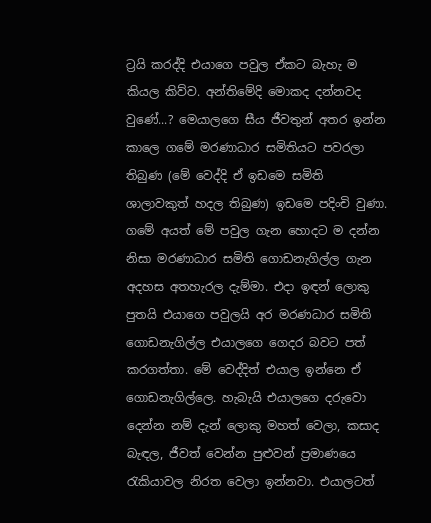ට්‍රයි කරද්දි එයාගෙ පවුල ඒකට බැහැ ම කියල කිව්ව. අන්තිමේදි මොකද දන්නවද වුණේ...? මෙයාලගෙ සීය ජීවතුන් අතර ඉන්න කාලෙ ගමේ මරණාධාර සමිතියට පවරලා තිබුණ (මේ වෙද්දි ඒ ඉඩමෙ සමිති ශාලාවකුත් හදල තිබුණ) ඉඩමෙ පදිංචි වුණා. ගමේ අයත් මේ පවුල ගැන හොදට ම දන්න නිසා මරණාධාර සමිති ගොඩනැගිල්ල ගැන අදහස අතහැරල දැම්මා. එදා ඉඳන් ලොකු පුතයි එයාගෙ පවුලයි අර මරණධාර සමිති ගොඩනැගිල්ල එයාලගෙ ගෙදර බවට පත් කරගත්තා. මේ වෙද්දිත් එයාල ඉන්නෙ ඒ ගොඩනැගිල්ලෙ. හැබැයි එයාලගෙ දරුවො දෙන්න නම් දැන් ලොකු මහත් වෙලා, කසාද බැඳල, ජීවත් වෙන්න පුළුවන් ප්‍රමාණයෙ රැකියාවල නිරත වෙලා ඉන්නවා. එයාලටත්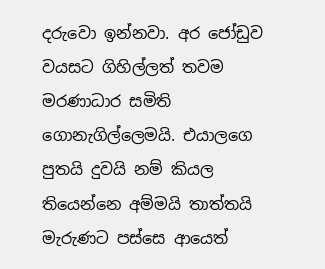දරුවො ඉන්නවා. අර ජෝඩුව වයසට ගිහිල්ලත් තවම මරණාධාර සමිති ගොනැගිල්ලෙමයි. එයාලගෙ පුතයි දුවයි නම් කියල තියෙන්නෙ අම්මයි තාත්තයි මැරුණට පස්සෙ ආයෙත්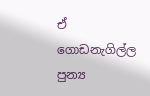ඒ ගොඩනැගිල්ල පුන්‍ය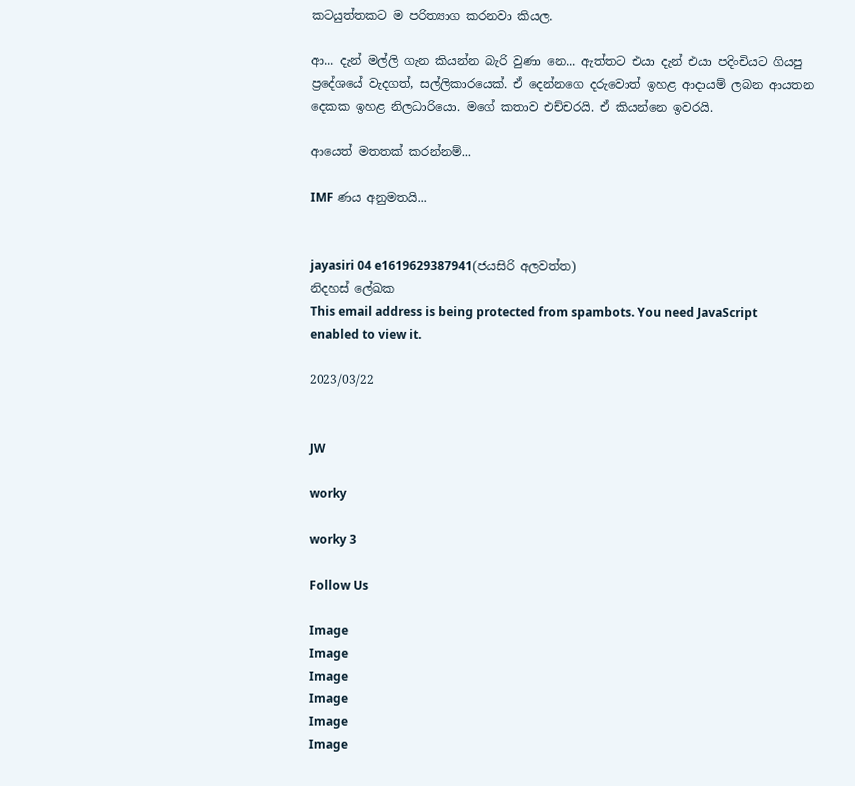කටයුත්තකට ම පරිත්‍යාග කරනවා කියල.

ආ... දැන් මල්ලි ගැන කියන්න බැරි වුණා නෙ... ඇත්තට එයා දැන් එයා පදිංචියට ගියපු ප්‍රදේශයේ වැදගත්, සල්ලිකාරයෙක්. ඒ දෙන්නගෙ දරුවොත් ඉහළ ආදායම් ලබන ආයතන දෙකක ඉහළ නිලධාරියො. මගේ කතාව එච්චරයි. ඒ කියන්නෙ ඉවරයි.

ආයෙත් මතතක් කරන්නම්...

IMF ණය අනුමතයි...


jayasiri 04 e1619629387941(ජයසිරි අලවත්ත)
නිදහස් ලේඛක
This email address is being protected from spambots. You need JavaScript enabled to view it.

2023/03/22


JW

worky

worky 3

Follow Us

Image
Image
Image
Image
Image
Image